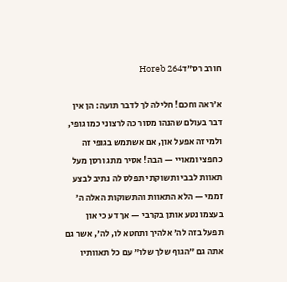חורב רס״דHoreb 264

א׳ראה וחכם! חלילה לך לדבר תועה: הן אין דבר בעולם שהנהו מסור כה לרצוני כמו גופי, ולמי זה אפעל און, אם אשתמש בגופי זה כחפצי ומאויי — הבה! אסיר מתג ורסן מעל תאוות לבבי ותשוקתי תפלס לה נתיב לבצע זממי — הלא התאוות והתשוקות האלה ה׳ בעצמו נטע אותן בקרבי — אך דע כי און תפעל בזה לה׳ אלהיך ותחטא לו, לה׳, אשר גם אתה גם ״הגוף שלך שלו״ עם כל תאוותיו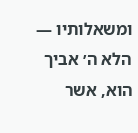ומשאלותיו — הלא ה׳ אביך הוא, אשר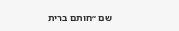שם ״חותם ברית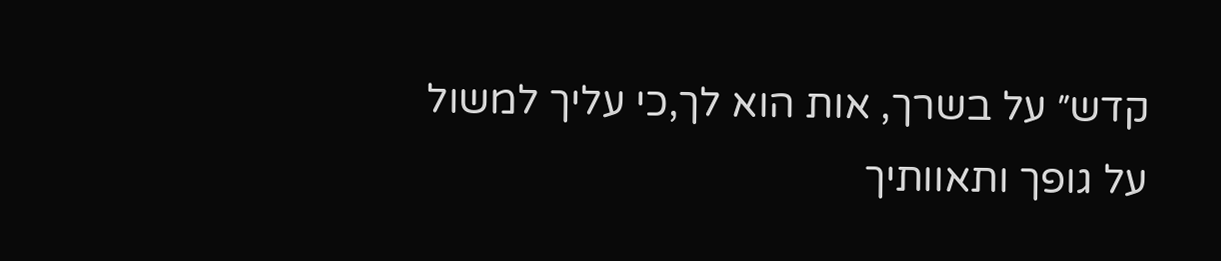קדש״ על בשרך, אות הוא לך,כי עליך למשול על גופך ותאוותיך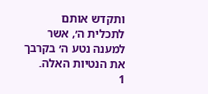ותקדש אותם לתכלית ה׳, אשר למענה נטע ה׳ בקרבך את הנטיות האלה.
1